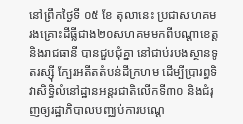នៅព្រឹកថ្ងៃទី ០៥ ខែ តុលានេះ ប្រជាសហគមរងគ្រោះដីធ្លីជាង២០សហគមមកពីបណ្តាខេត្ត និងរាជធានី បានជួបជុំគ្នា នៅជាប់របងស្ថានទូតរស្ស៊ី ក្បែរអតីតតំបន់ដីក្រហម ដើម្បីប្រារព្ធទិវាសិទ្ធិលំនៅដ្ឋានអន្តរជាតិលើកទី៣០ និងជំរុញឲ្យរដ្ឋាភិបាលបញ្ឈប់ការបណ្តេ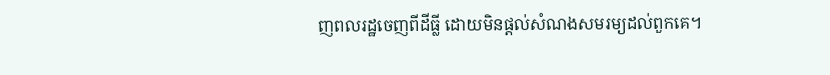ញពលរដ្ឋចេញពីដីធ្លី ដោយមិនផ្តល់សំណងសមរម្យដល់ពួកគេ។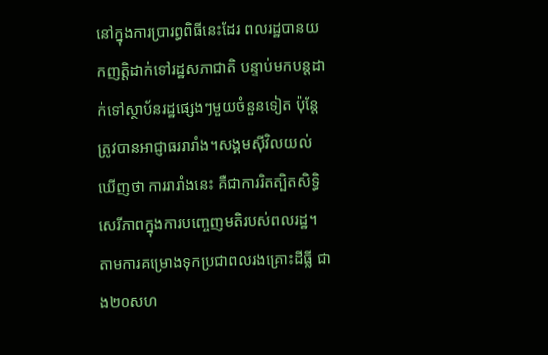នៅក្នុងការប្រារព្ធពិធីនេះដែរ ពលរដ្ឋបានយកញត្តិដាក់ទៅរដ្ឋសភាជាតិ បន្ទាប់មកបន្តដាក់ទៅស្ថាប័នរដ្ឋផ្សេងៗមួយចំនួនទៀត ប៉ុន្តែត្រូវបានអាជ្ញាធររារាំង។សង្គមស៊ីវិលយល់ឃើញថា ការរារាំងនេះ គឺជាការរិតត្បិតសិទ្ធិសេរីភាពក្នុងការបញ្ចេញមតិរបស់ពលរដ្ឋ។
តាមការគម្រោងទុកប្រជាពលរងគ្រោះដីធ្លី ជាង២០សហ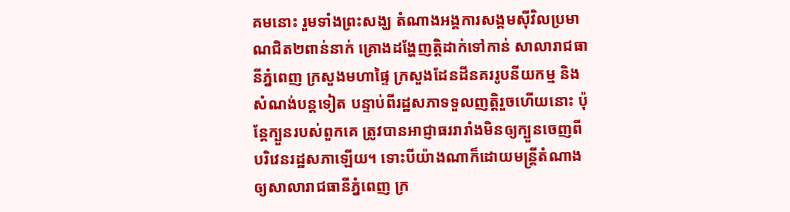គមនោះ រួមទាំងព្រះសង្ឃ តំណាងអង្គការសង្គមស៊ីវិលប្រមាណជិត២ពាន់នាក់ គ្រោងដង្ហែញត្តិដាក់ទៅកាន់ សាលារាជធានីភ្នំពេញ ក្រសួងមហាផ្ទៃ ក្រសួងដែនដីនគររូបនីយកម្ម និងសំណង់បន្តទៀត បន្ទាប់ពីរដ្ឋសភាទទួលញត្តិរួចហើយនោះ ប៉ុន្តែក្បួនរបស់ពួកគេ ត្រូវបានអាជ្ញាធររារាំងមិនឲ្យក្បួនចេញពីបរិវេនរដ្ឋសភាឡើយ។ ទោះបីយ៉ាងណាក៏ដោយមន្ត្រីតំណាងឲ្យសាលារាជធានីភ្នំពេញ ក្រ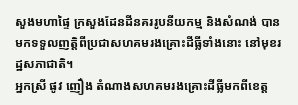សួងមហាផ្ទៃ ក្រសួងដែនដីនគររូបនីយកម្ម និងសំណង់ បានមកទទួលញត្តិពីប្រជាសហគមរងគ្រោះដីធ្លីទាំងនោះ នៅមុខរដ្ឋសភាជាតិ។
អ្នកស្រី ផូវ ញឿង តំណាងសហគមរងគ្រោះដីធ្លីមកពីខេត្ត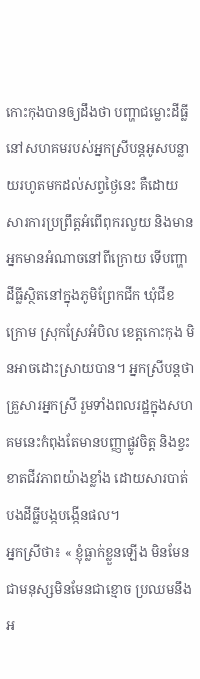កោះកុងបានឲ្យដឹងថា បញ្ហាជម្លោះដីធ្លីនៅសហគមរបស់អ្នកស្រីបន្តអូសបន្លាយរហូតមកដល់សព្វថ្ងៃនេះ គឺដោយសារការប្រព្រឹត្តអំពើពុករលួយ និងមានអ្នកមានអំណាចនៅពីក្រោយ ទើបញ្ហាដីធ្លីស្ថិតនៅក្នុងភូមិព្រែកជីក ឃុំជីខក្រោម ស្រុកស្រែអំបិល ខេត្តកោះកុង មិនអាចដោះស្រាយបាន។ អ្នកស្រីបន្តថា គ្រួសារអ្នកស្រី រួមទាំងពលរដ្ឋក្នុងសហគមនេះកំពុងតែមានបញ្ញាផ្លូវចិត្ត និងខ្វះខាតជីវភាពយ៉ាងខ្លាំង ដោយសារបាត់បងដីធ្លីបង្កបង្កើនផល។
អ្នកស្រីថា៖ « ខ្ញុំធ្លាក់ខ្លួនឡើង មិនមែនជាមនុស្សមិនមែនជាខ្មោច ប្រឈមនឹងអ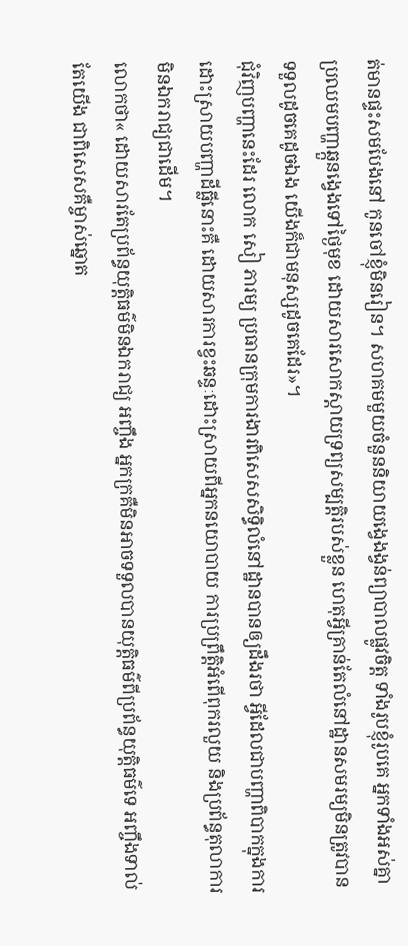ត់មានផ្ទះសមបែងនៅ កូនចៅខ្ញុំមិនរៀន។ សហគមមួយចំនួននិយាយង្វេងង្វន់ព្យាបាលផ្លូវចិត្ត ទាំងរូបខ្ញុំរូបគេ អ្នកទាំងអស់គ្នាប្រឈមបញ្ហាឆ្កួនង្វេងទៅថ្ងៃមុខ ដោយសារសោកស្តាយទ្រព្យសម្បត្តិរបស់ខ្លួន ហេតុអ្វីគ្រាន់តែលំនៅដ្ឋានសមរម្យមិនត្រូវបានទទួលដូចគេដូចឯង យើងក៏ជាមនុស្សដូចគេដែរ»។
ជុំវិញបញ្ហានេះដែរ លោក សៀ ភារម្យ ប្រធានក្រុមការងារពិសេសសិទ្ធិលំនៅដ្ឋានបានឲ្យដឹងរថា អ្វីដែលជាបញ្ហាពិបាកក្នុងការដោះស្រាយបញ្ហាដីធ្លីនោះគឺ ដោយសារការខ្វះឆន្ទៈដោះស្រាយពីអ្នកនយោបាយ ការប្រព្រឹត្តិអំពើពុករលួយ និងប្រព័ន្ធតុលាការមិនឯករាជ្យជាដើម។
លោកថា« ដោយសារតែប្រព័ន្ធយុត្តិធម៌មិនឯករាជ្យ អញ្ចឹង អ្នកក្រគឺមិនអាចទទួលបានយុត្តិធម៌ពីប្រព័ន្ធយុត្តិធម៌ទេ អញ្ចឹងទាល់តែយើង ជាពិសេសគឺម្ចាស់ឆ្នោត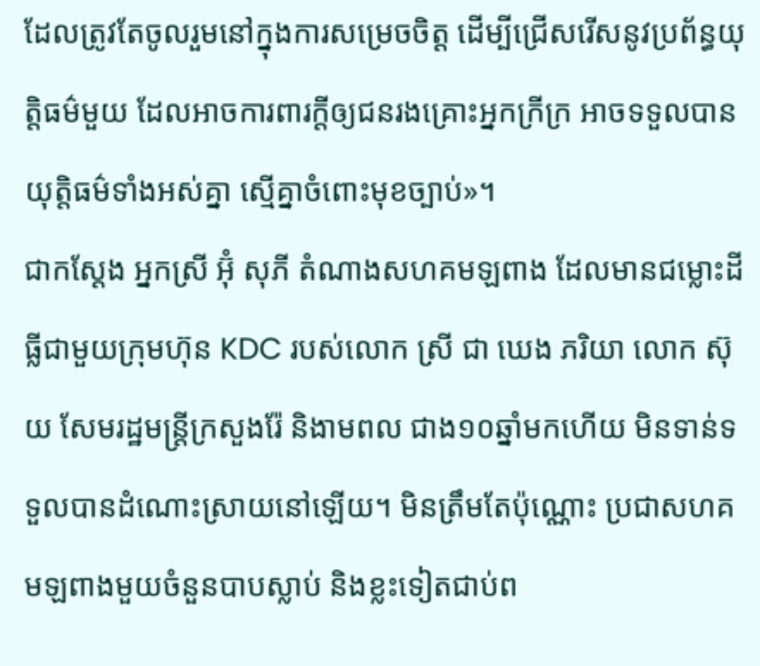ដែលត្រូវតែចូលរួមនៅក្នុងការសម្រេចចិត្ត ដើម្បីជ្រើសរើសនូវប្រព័ន្ធយុត្តិធម៌មួយ ដែលអាចការពារក្តីឲ្យជនរងគ្រោះអ្នកក្រីក្រ អាចទទួលបានយុត្តិធម៌ទាំងអស់គ្នា ស្មើគ្នាចំពោះមុខច្បាប់»។
ជាកស្តែង អ្នកស្រី អ៊ុំ សុភី តំណាងសហគមឡពាង ដែលមានជម្លោះដីធ្លីជាមួយក្រុមហ៊ុន KDC របស់លោក ស្រី ជា ឃេង ភរិយា លោក ស៊ុយ សែមរដ្ឋមន្ត្រីក្រសួងរ៉ែ និងាមពល ជាង១០ឆ្នាំមកហើយ មិនទាន់ទទួលបានដំណោះស្រាយនៅឡើយ។ មិនត្រឹមតែប៉ុណ្ណោះ ប្រជាសហគមឡពាងមួយចំនួនបាបស្លាប់ និងខ្លះទៀតជាប់ព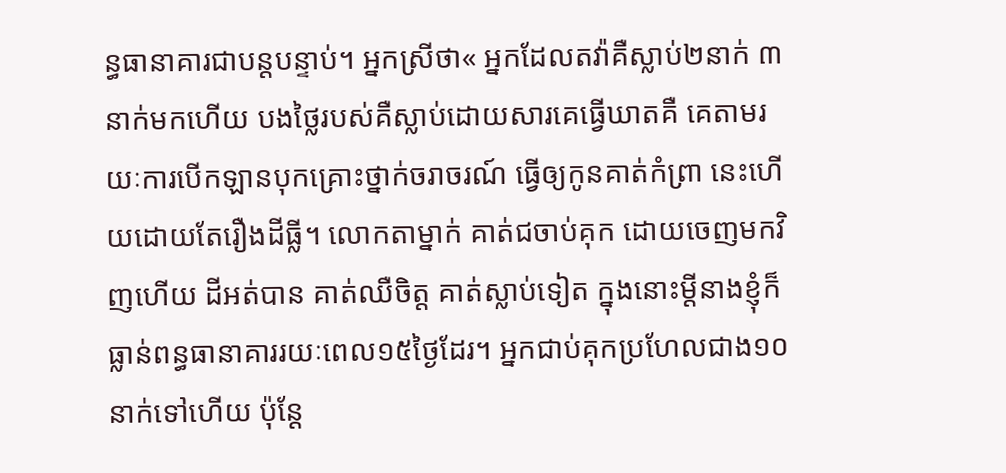ន្ធធានាគារជាបន្តបន្ទាប់។ អ្នកស្រីថា« អ្នកដែលតវ៉ាគឺស្លាប់២នាក់ ៣នាក់មកហើយ បងថ្លៃរបស់គឺស្លាប់ដោយសារគេធ្វើឃាតគឺ គេតាមរយៈការបើកឡានបុកគ្រោះថ្នាក់ចរាចរណ៍ ធ្វើឲ្យកូនគាត់កំព្រា នេះហើយដោយតែរឿងដីធ្លី។ លោកតាម្នាក់ គាត់ជចាប់គុក ដោយចេញមកវិញហើយ ដីអត់បាន គាត់ឈឺចិត្ត គាត់ស្លាប់ទៀត ក្នុងនោះម្តីនាងខ្ញុំក៏ធ្លាន់ពន្ធធានាគាររយៈពេល១៥ថ្ងៃដែរ។ អ្នកជាប់គុកប្រហែលជាង១០នាក់ទៅហើយ ប៉ុន្តែ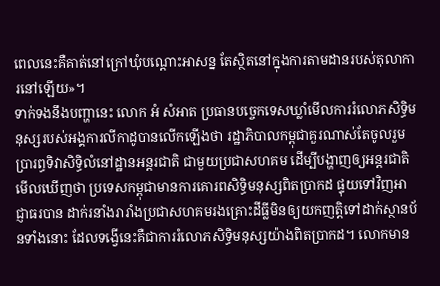ពេលនេះគឺគាត់នៅក្រៅឃុំបណ្តោះអាសន្ន តែស្ថិតនៅក្នុងការតាមដានរបស់តុលាការនៅឡើយ»។
ទាក់ទងនឹងបញ្ហានេះ លោក អំ សំអាត ប្រធានបច្ចេកទេសឃ្លាំមើលការរំលោភសិទ្ធិមនុស្សរបស់អង្គការលីកាដូបានលើកឡើងថា រដ្ឋាភិបាលកម្ពុជាគួរណាស់តែចូលរួមប្រារព្ធទិវាសិទ្ធិលំនៅដ្ឋានអន្តរជាតិ ជាមួយប្រជាសហគម ដើម្បីបង្ហាញឲ្យអន្តរជាតិមើលឃើញថា ប្រទេសកម្ពុជាមានការគោរពសិទ្ធិមនុស្សពិតប្រាកដ ផ្ទុយទៅវិញអាជ្ញាធរបាន ដាក់រនាំងរារាំងប្រជាសហគមរងគ្រោះដីធ្លីមិនឲ្យយកញត្តិទៅដាក់ស្ថានប័នទាំងនោះ ដែលទង្វើនេះគឺជាការរំលោភសិទ្ធិមនុស្សយ៉ាងពិតប្រាកដ។ លោកមាន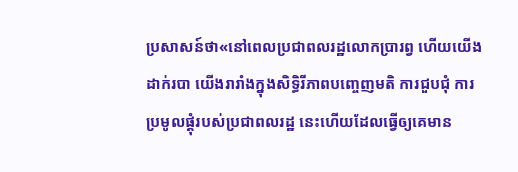ប្រសាសន៍ថា«នៅពេលប្រជាពលរដ្ឋលោកប្រារព្វ ហើយយើងដាក់របា យើងរារាំងក្នុងសិទ្ធិរីភាពបញ្ចេញមតិ ការជួបជុំ ការប្រមូលផ្តុំរបស់ប្រជាពលរដ្ឋ នេះហើយដែលធ្វើឲ្យគេមាន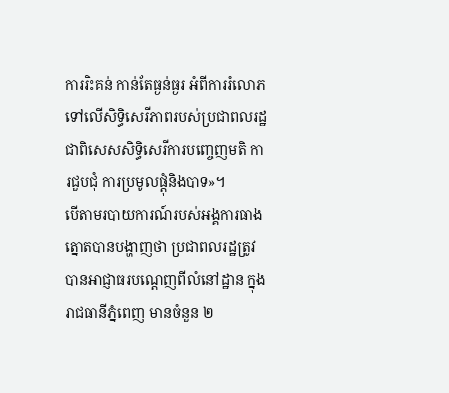ការរិះគន់ កាន់តែធ្ងន់ធ្ងរ អំពីការរំលោភទៅលើសិទ្ធិសេរីភាពរបស់ប្រជាពលរដ្ឋ ជាពិសេសសិទ្ធិសេរីការបញ្ចេញមតិ ការជួបជុំ ការប្រមូលផ្តុំនិងបាទ»។
បើតាមរបាយការណ៍របស់អង្គការធាងត្នោតបានបង្ហាញថា ប្រជាពលរដ្ឋត្រូវបានអាជ្ញាធរបណ្តេញពីលំនៅដ្ឋាន ក្នុងរាជធានីភ្នំពេញ មានចំនួន ២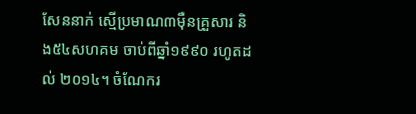សែននាក់ ស្មើប្រមាណ៣ម៉ឺនគ្រួសារ និង៥៤សហគម ចាប់ពីឆ្នាំ១៩៩០ រហូតដល់ ២០១៤។ ចំណែករ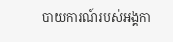បាយការណ៍របស់អង្គកា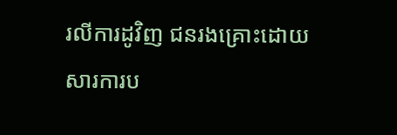រលីការដូវិញ ជនរងគ្រោះដោយសារការប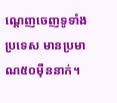ណ្តេញចេញទូទាំងប្រទេស មានប្រមាណ៥០ម៉ឺននាក់។